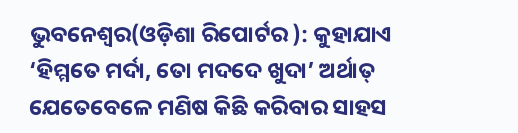ଭୁବନେଶ୍ୱର(ଓଡ଼ିଶା ରିପୋର୍ଟର ): କୁହାଯାଏ ‘ହିମ୍ମତେ ମର୍ଦା, ତୋ ମଦଦେ ଖୁଦା’ ଅର୍ଥାତ୍ ଯେତେବେଳେ ମଣିଷ କିଛି କରିବାର ସାହସ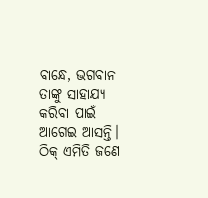ବାନ୍ଧେ, ଭଗବାନ ତାଙ୍କୁ ସାହାଯ୍ୟ କରିବା ପାଇଁ ଆଗେଇ ଆସନ୍ତି। ଠିକ୍ ଏମିତି ଜଣେ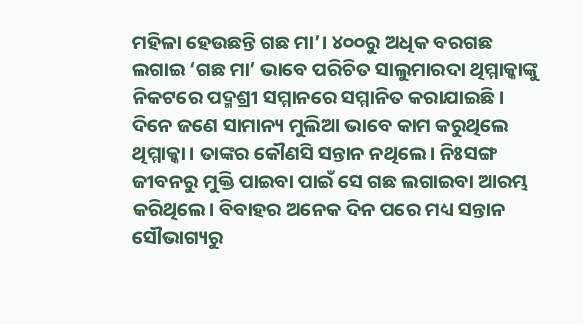ମହିଳା ହେଉଛନ୍ତି ଗଛ ମା’। ୪୦୦ରୁ ଅଧିକ ବରଗଛ ଲଗାଇ ‘ଗଛ ମା’ ଭାବେ ପରିଚିତ ସାଲୁମାରଦା ଥିମ୍ମାକ୍କାଙ୍କୁ ନିକଟରେ ପଦ୍ମଶ୍ରୀ ସମ୍ମାନରେ ସମ୍ମାନିତ କରାଯାଇଛି।
ଦିନେ ଜଣେ ସାମାନ୍ୟ ମୁଲିଆ ଭାବେ କାମ କରୁଥିଲେ ଥିମ୍ମାକ୍କା। ତାଙ୍କର କୌଣସି ସନ୍ତାନ ନଥିଲେ। ନିଃସଙ୍ଗ ଜୀବନରୁ ମୁକ୍ତି ପାଇବା ପାଇଁ ସେ ଗଛ ଲଗାଇବା ଆରମ୍ଭ କରିଥିଲେ। ବିବାହର ଅନେକ ଦିନ ପରେ ମଧ୍ୟ ସନ୍ତାନ ସୌଭାଗ୍ୟରୁ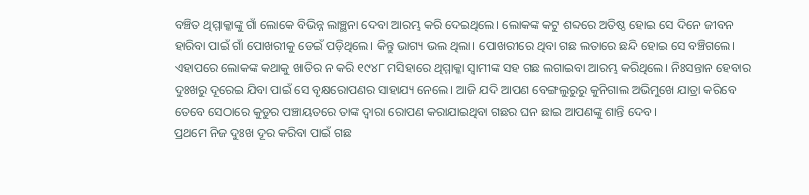ବଞ୍ଚିତ ଥିମ୍ମାକ୍କାଙ୍କୁ ଗାଁ ଲୋକେ ବିଭିନ୍ନ ଲାଞ୍ଛନା ଦେବା ଆରମ୍ଭ କରି ଦେଇଥିଲେ। ଲୋକଙ୍କ କଟୁ ଶବ୍ଦରେ ଅତିଷ୍ଠ ହୋଇ ସେ ଦିନେ ଜୀବନ ହାରିବା ପାଇଁ ଗାଁ ପୋଖରୀକୁ ଡେଇଁ ପଡ଼ିଥିଲେ। କିନ୍ତୁ ଭାଗ୍ୟ ଭଲ ଥିଲା। ପୋଖରୀରେ ଥିବା ଗଛ ଲତାରେ ଛନ୍ଦି ହୋଇ ସେ ବଞ୍ଚିଗଲେ।
ଏହାପରେ ଲୋକଙ୍କ କଥାକୁ ଖାତିର ନ କରି ୧୯୪୮ ମସିହାରେ ଥିମ୍ମାକ୍କା ସ୍ୱାମୀଙ୍କ ସହ ଗଛ ଲଗାଇବା ଆରମ୍ଭ କରିଥିଲେ। ନିଃସନ୍ତାନ ହେବାର ଦୁଃଖରୁ ଦୂରେଇ ଯିବା ପାଇଁ ସେ ବୃକ୍ଷରୋପଣର ସାହାଯ୍ୟ ନେଲେ। ଆଜି ଯଦି ଆପଣ ବେଙ୍ଗଲୁରୁରୁ କୁନିଗାଲ ଅଭିମୁଖେ ଯାତ୍ରା କରିବେ ତେବେ ସେଠାରେ କୁଡୁର ପଞ୍ଚାୟତରେ ତାଙ୍କ ଦ୍ୱାରା ରୋପଣ କରାଯାଇଥିବା ଗଛର ଘନ ଛାଇ ଆପଣଙ୍କୁ ଶାନ୍ତି ଦେବ।
ପ୍ରଥମେ ନିଜ ଦୁଃଖ ଦୂର କରିବା ପାଇଁ ଗଛ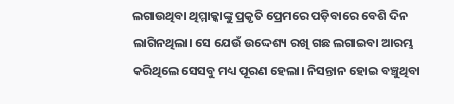ଲଗାଉଥିବା ଥିମ୍ମାକ୍କାଙ୍କୁ ପ୍ରକୃତି ପ୍ରେମରେ ପଡ଼ିବାରେ ବେଶି ଦିନ ଲାଗିନଥିଲା। ସେ ଯେଉଁ ଉଦ୍ଦେଶ୍ୟ ରଖି ଗଛ ଲଗାଇବା ଆରମ୍ଭ କରିଥିଲେ ସେସବୁ ମଧ୍ୟ ପୂରଣ ହେଲା। ନିସନ୍ତାନ ହୋଇ ବଞ୍ଚୁଥିବା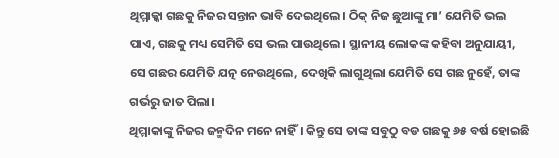ଥିମ୍ମାକ୍କା ଗଛକୁ ନିଜର ସନ୍ତାନ ଭାବି ଦେଇଥିଲେ। ଠିକ୍ ନିଜ ଛୁଆଙ୍କୁ ମା’ ଯେମିତି ଭଲ ପାଏ, ଗଛକୁ ମଧ୍ୟ ସେମିତି ସେ ଭଲ ପାଉଥିଲେ। ସ୍ଥାନୀୟ ଲୋକଙ୍କ କହିବା ଅନୁଯାୟୀ, ସେ ଗଛର ଯେମିତି ଯତ୍ନ ନେଉଥିଲେ, ଦେଖିକି ଲାଗୁଥିଲା ଯେମିତି ସେ ଗଛ ନୁହେଁ, ତାଙ୍କ ଗର୍ଭରୁ ଜାତ ପିଲା।
ଥିମ୍ମାକାଙ୍କୁ ନିଜର ଜନ୍ମଦିନ ମନେ ନାହିଁ। କିନ୍ତୁ ସେ ତାଙ୍କ ସବୁଠୁ ବଡ ଗଛକୁ ୬୫ ବର୍ଷ ହୋଇଛି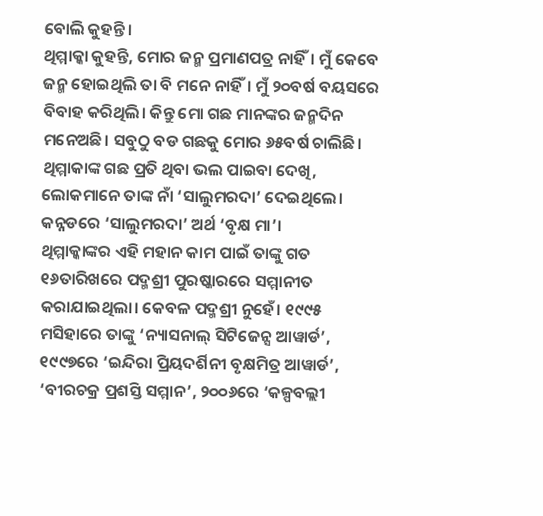ବୋଲି କୁହନ୍ତି।
ଥିମ୍ମାକ୍କା କୁହନ୍ତି, ମୋର ଜନ୍ମ ପ୍ରମାଣପତ୍ର ନାହିଁ। ମୁଁ କେବେ ଜନ୍ମ ହୋଇଥିଲି ତା ବି ମନେ ନାହିଁ। ମୁଁ ୨୦ବର୍ଷ ବୟସରେ ବିବାହ କରିଥିଲି। କିନ୍ତୁ ମୋ ଗଛ ମାନଙ୍କର ଜନ୍ମଦିନ ମନେଅଛି। ସବୁଠୁ ବଡ ଗଛକୁ ମୋର ୬୫ବର୍ଷ ଚାଲିଛି।
ଥିମ୍ମାକାଙ୍କ ଗଛ ପ୍ରତି ଥିବା ଭଲ ପାଇବା ଦେଖି, ଲୋକମାନେ ତାଙ୍କ ନାଁ ‘ସାଲୁମରଦା’ ଦେଇଥିଲେ। କନ୍ନଡରେ ‘ସାଲୁମରଦା’ ଅର୍ଥ ‘ବୃକ୍ଷ ମା’।
ଥିମ୍ମାକ୍କାଙ୍କର ଏହି ମହାନ କାମ ପାଇଁ ତାଙ୍କୁ ଗତ ୧୬ତାରିଖରେ ପଦ୍ମଶ୍ରୀ ପୁରଷ୍କାରରେ ସମ୍ମାନୀତ କରାଯାଇଥିଲା। କେବଳ ପଦ୍ମଶ୍ରୀ ନୁହେଁ। ୧୯୯୫ ମସିହାରେ ତାଙ୍କୁ ‘ନ୍ୟାସନାଲ୍ ସିଟିଜେନ୍ସ ଆୱାର୍ଡ’, ୧୯୯୭ରେ ‘ଇନ୍ଦିରା ପ୍ରିୟଦର୍ଶିନୀ ବୃକ୍ଷମିତ୍ର ଆୱାର୍ଡ’, ‘ବୀରଚକ୍ର ପ୍ରଶସ୍ତି ସମ୍ମାନ’, ୨୦୦୬ରେ ‘କଳ୍ପବଲ୍ଲୀ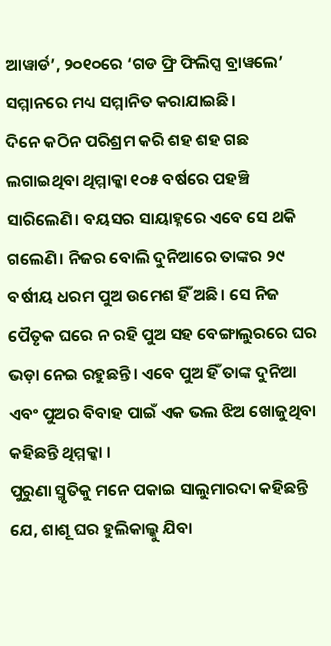ଆୱାର୍ଡ’, ୨୦୧୦ରେ ‘ଗଡ ଫ୍ରି ଫିଲିପ୍ସ ବ୍ରାୱଲେ’ ସମ୍ମାନରେ ମଧ୍ୟ ସମ୍ମାନିତ କରାଯାଇଛି।
ଦିନେ କଠିନ ପରିଶ୍ରମ କରି ଶହ ଶହ ଗଛ ଲଗାଇଥିବା ଥିମ୍ମାକ୍କା ୧୦୫ ବର୍ଷରେ ପହଞ୍ଚି ସାରିଲେଣି। ବୟସର ସାୟାହ୍ନରେ ଏବେ ସେ ଥକି ଗଲେଣି। ନିଜର ବୋଲି ଦୁନିଆରେ ତାଙ୍କର ୨୯ ବର୍ଷୀୟ ଧରମ ପୁଅ ଉମେଶ ହିଁ ଅଛି। ସେ ନିଜ ପୈତୃକ ଘରେ ନ ରହି ପୁଅ ସହ ବେଙ୍ଗାଲୁରରେ ଘର ଭଡ଼ା ନେଇ ରହୁଛନ୍ତି। ଏବେ ପୁଅ ହିଁ ତାଙ୍କ ଦୁନିଆ ଏବଂ ପୁଅର ବିବାହ ପାଇଁ ଏକ ଭଲ ଝିଅ ଖୋଜୁଥିବା କହିଛନ୍ତି ଥିମ୍ମକ୍କା ।
ପୁରୁଣା ସ୍ମୃତିକୁ ମନେ ପକାଇ ସାଲୁମାରଦା କହିଛନ୍ତି ଯେ, ଶାଶୂ ଘର ହୁଲିକାଲ୍କୁ ଯିବା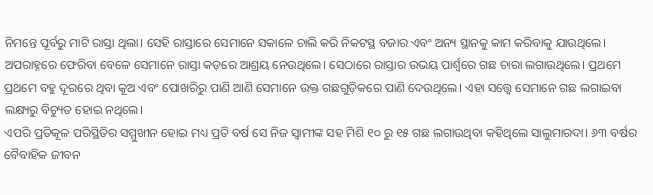ନିମନ୍ତେ ପୂର୍ବରୁ ମାଟି ରାସ୍ତା ଥିଲା। ସେହି ରାସ୍ତାରେ ସେମାନେ ସକାଳେ ଚାଲି କରି ନିକଟସ୍ଥ ବଜାର ଏବଂ ଅନ୍ୟ ସ୍ଥାନକୁ କାମ କରିବାକୁ ଯାଉଥିଲେ। ଅପରାହ୍ନରେ ଫେରିବା ବେଳେ ସେମାନେ ରାସ୍ତା କଡ଼ରେ ଆଶ୍ରୟ ନେଉଥିଲେ। ସେଠାରେ ରାସ୍ତାର ଉଭୟ ପାର୍ଶ୍ୱରେ ଗଛ ଚାରା ଲଗାଉଥିଲେ। ପ୍ରଥମେ ପ୍ରଥମେ ବହୁ ଦୂରରେ ଥିବା କୂଅ ଏବଂ ପୋଖରିରୁ ପାଣି ଆଣି ସେମାନେ ଉକ୍ତ ଗଛଗୁଡ଼ିକରେ ପାଣି ଦେଉଥିଲେ। ଏହା ସତ୍ତ୍ୱେ ସେମାନେ ଗଛ ଲଗାଇବା ଲକ୍ଷ୍ୟରୁ ବିଚ୍ୟୁତ ହୋଇ ନଥିଲେ।
ଏପରି ପ୍ରତିକୂଳ ପରିସ୍ଥିତିର ସମ୍ମୁଖୀନ ହୋଇ ମଧ୍ୟ ପ୍ରତି ବର୍ଷ ସେ ନିଜ ସ୍ୱାମୀଙ୍କ ସହ ମିଶି ୧୦ ରୁ ୧୫ ଗଛ ଲଗାଉଥିବା କହିଥିଲେ ସାଲୁମାରଦା। ୬୩ ବର୍ଷର ବୈବାହିକ ଜୀବନ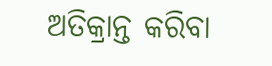ଅତିକ୍ରାନ୍ତ କରିବା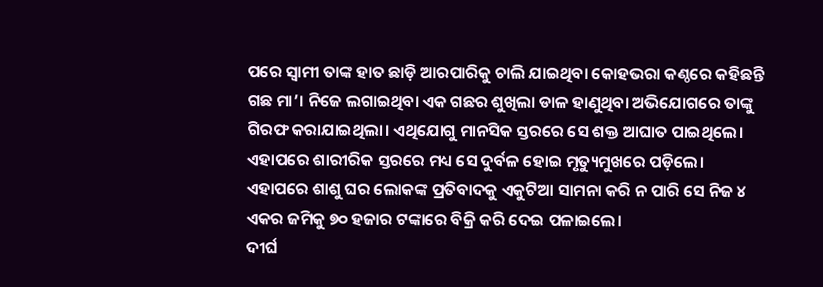ପରେ ସ୍ୱାମୀ ତାଙ୍କ ହାତ ଛାଡ଼ି ଆରପାରିକୁ ଚାଲି ଯାଇଥିବା କୋହଭରା କଣ୍ଠରେ କହିଛନ୍ତି ଗଛ ମା’। ନିଜେ ଲଗାଇଥିବା ଏକ ଗଛର ଶୁଖିଲା ଡାଳ ହାଣୁଥିବା ଅଭିଯୋଗରେ ତାଙ୍କୁ ଗିରଫ କରାଯାଇଥିଲା। ଏଥିଯୋଗୁ ମାନସିକ ସ୍ତରରେ ସେ ଶକ୍ତ ଆଘାତ ପାଇଥିଲେ। ଏହାପରେ ଶାରୀରିକ ସ୍ତରରେ ମଧ୍ୟ ସେ ଦୁର୍ବଳ ହୋଇ ମୃତ୍ୟୁମୁଖରେ ପଡ଼ିଲେ। ଏହାପରେ ଶାଶୁ ଘର ଲୋକଙ୍କ ପ୍ରତିବାଦକୁ ଏକୁଟିଆ ସାମନା କରି ନ ପାରି ସେ ନିଜ ୪ ଏକର ଜମିକୁ ୭୦ ହଜାର ଟଙ୍କାରେ ବିକ୍ରି କରି ଦେଇ ପଳାଇଲେ।
ଦୀର୍ଘ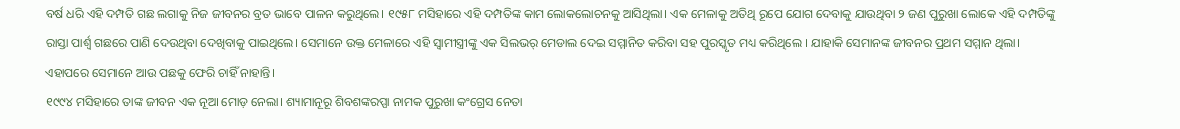ବର୍ଷ ଧରି ଏହି ଦମ୍ପତି ଗଛ ଲଗାକୁ ନିଜ ଜୀବନର ବ୍ରତ ଭାବେ ପାଳନ କରୁଥିଲେ। ୧୯୫୮ ମସିହାରେ ଏହି ଦମ୍ପତିଙ୍କ କାମ ଲୋକଲୋଚନକୁ ଆସିଥିଲା। ଏକ ମେଳାକୁ ଅତିଥି ରୂପେ ଯୋଗ ଦେବାକୁ ଯାଉଥିବା ୨ ଜଣ ପୁରୁଖା ଲୋକେ ଏହି ଦମ୍ପତିଙ୍କୁ ରାସ୍ତା ପାର୍ଶ୍ୱ ଗଛରେ ପାଣି ଦେଉଥିବା ଦେଖିବାକୁ ପାଇଥିଲେ। ସେମାନେ ଉକ୍ତ ମେଳାରେ ଏହି ସ୍ୱାମୀସ୍ତ୍ରୀଙ୍କୁ ଏକ ସିଲଭର୍ ମେଡାଲ ଦେଇ ସମ୍ମାନିତ କରିବା ସହ ପୁରସ୍କୃତ ମଧ୍ୟ କରିଥିଲେ । ଯାହାକି ସେମାନଙ୍କ ଜୀବନର ପ୍ରଥମ ସମ୍ମାନ ଥିଲା। ଏହାପରେ ସେମାନେ ଆଉ ପଛକୁ ଫେରି ଚାହିଁ ନାହାନ୍ତି।
୧୯୯୪ ମସିହାରେ ତାଙ୍କ ଜୀବନ ଏକ ନୂଆ ମୋଡ଼ ନେଲା। ଶ୍ୟାମାନୂରୂ ଶିବଶଙ୍କରପ୍ପା ନାମକ ପୁରୁଖା କଂଗ୍ରେସ ନେତା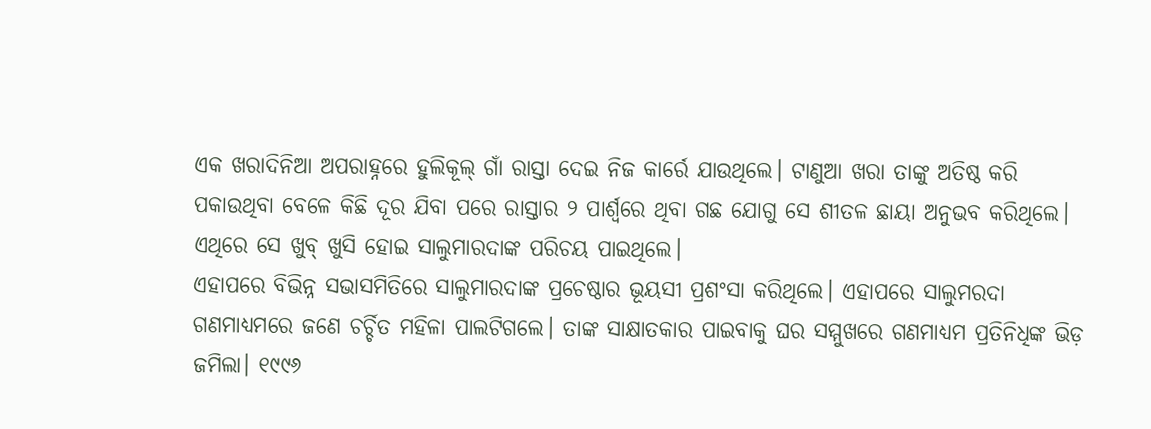ଏକ ଖରାଦିନିଆ ଅପରାହ୍ନରେ ହୁଲିକୂଲ୍ ଗାଁ ରାସ୍ତା ଦେଇ ନିଜ କାର୍ରେ ଯାଉଥିଲେ। ଟାଣୁଆ ଖରା ତାଙ୍କୁ ଅତିଷ୍ଠ କରି ପକାଉଥିବା ବେଳେ କିଛି ଦୂର ଯିବା ପରେ ରାସ୍ତାର ୨ ପାର୍ଶ୍ୱରେ ଥିବା ଗଛ ଯୋଗୁ ସେ ଶୀତଳ ଛାୟା ଅନୁଭବ କରିଥିଲେ। ଏଥିରେ ସେ ଖୁବ୍ ଖୁସି ହୋଇ ସାଲୁମାରଦାଙ୍କ ପରିଚୟ ପାଇଥିଲେ।
ଏହାପରେ ବିଭିନ୍ନ ସଭାସମିତିରେ ସାଲୁମାରଦାଙ୍କ ପ୍ରଚେଷ୍ଠାର ଭୂୟସୀ ପ୍ରଶଂସା କରିଥିଲେ। ଏହାପରେ ସାଲୁମରଦା ଗଣମାଧ୍ୟମରେ ଜଣେ ଚର୍ଚ୍ଚିତ ମହିଳା ପାଲଟିଗଲେ। ତାଙ୍କ ସାକ୍ଷାତକାର ପାଇବାକୁ ଘର ସମ୍ମୁଖରେ ଗଣମାଧ୍ୟମ ପ୍ରତିନିଧିଙ୍କ ଭିଡ଼ ଜମିଲା। ୧୯୯୬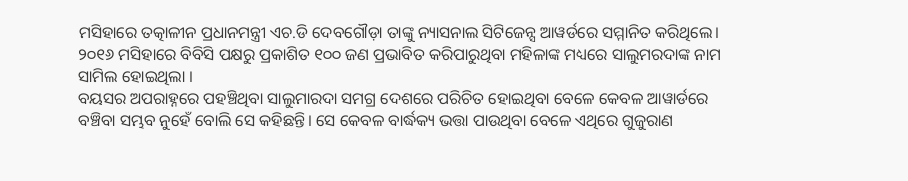ମସିହାରେ ତତ୍କାଳୀନ ପ୍ରଧାନମନ୍ତ୍ରୀ ଏଚ.ଡି ଦେବଗୌଡ଼ା ତାଙ୍କୁ ନ୍ୟାସନାଲ ସିଟିଜେନ୍ସ ଆୱର୍ଡରେ ସମ୍ମାନିତ କରିଥିଲେ। ୨୦୧୬ ମସିହାରେ ବିବିସି ପକ୍ଷରୁ ପ୍ରକାଶିତ ୧୦୦ ଜଣ ପ୍ରଭାବିତ କରିପାରୁଥିବା ମହିଳାଙ୍କ ମଧ୍ୟରେ ସାଲୁମରଦାଙ୍କ ନାମ ସାମିଲ ହୋଇଥିଲା ।
ବୟସର ଅପରାହ୍ନରେ ପହଞ୍ଚିଥିବା ସାଲୁମାରଦା ସମଗ୍ର ଦେଶରେ ପରିଚିତ ହୋଇଥିବା ବେଳେ କେବଳ ଆୱାର୍ଡରେ ବଞ୍ଚିବା ସମ୍ଭବ ନୁହେଁ ବୋଲି ସେ କହିଛନ୍ତି। ସେ କେବଳ ବାର୍ଦ୍ଧକ୍ୟ ଭତ୍ତା ପାଉଥିବା ବେଳେ ଏଥିରେ ଗୁଜୁରାଣ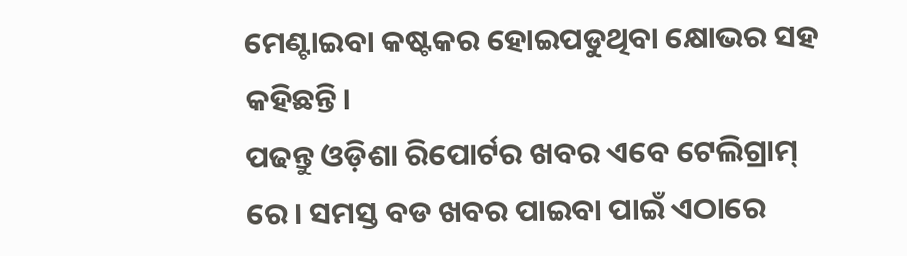ମେଣ୍ଟାଇବା କଷ୍ଟକର ହୋଇପଡୁଥିବା କ୍ଷୋଭର ସହ କହିଛନ୍ତି।
ପଢନ୍ତୁ ଓଡ଼ିଶା ରିପୋର୍ଟର ଖବର ଏବେ ଟେଲିଗ୍ରାମ୍ ରେ। ସମସ୍ତ ବଡ ଖବର ପାଇବା ପାଇଁ ଏଠାରେ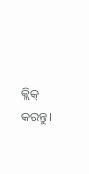କ୍ଲିକ୍ କରନ୍ତୁ।